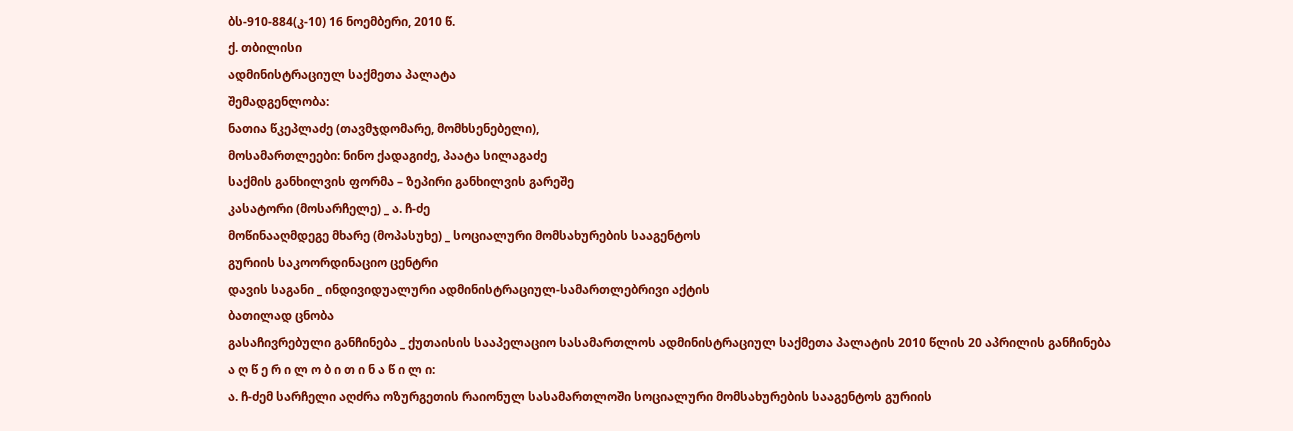ბს-910-884(კ-10) 16 ნოემბერი, 2010 წ.
ქ. თბილისი
ადმინისტრაციულ საქმეთა პალატა
შემადგენლობა:
ნათია წკეპლაძე (თავმჯდომარე, მომხსენებელი),
მოსამართლეები: ნინო ქადაგიძე, პაატა სილაგაძე
საქმის განხილვის ფორმა – ზეპირი განხილვის გარეშე
კასატორი (მოსარჩელე) _ ა. ჩ-ძე
მოწინააღმდეგე მხარე (მოპასუხე) _ სოციალური მომსახურების სააგენტოს
გურიის საკოორდინაციო ცენტრი
დავის საგანი _ ინდივიდუალური ადმინისტრაციულ-სამართლებრივი აქტის
ბათილად ცნობა
გასაჩივრებული განჩინება _ ქუთაისის სააპელაციო სასამართლოს ადმინისტრაციულ საქმეთა პალატის 2010 წლის 20 აპრილის განჩინება
ა ღ წ ე რ ი ლ ო ბ ი თ ი ნ ა წ ი ლ ი:
ა. ჩ-ძემ სარჩელი აღძრა ოზურგეთის რაიონულ სასამართლოში სოციალური მომსახურების სააგენტოს გურიის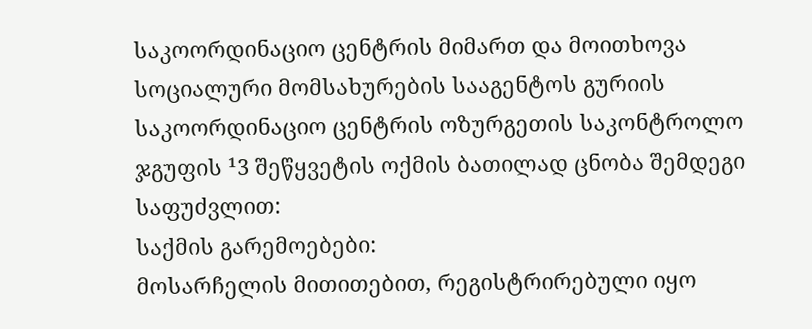საკოორდინაციო ცენტრის მიმართ და მოითხოვა სოციალური მომსახურების სააგენტოს გურიის საკოორდინაციო ცენტრის ოზურგეთის საკონტროლო ჯგუფის ¹3 შეწყვეტის ოქმის ბათილად ცნობა შემდეგი საფუძვლით:
საქმის გარემოებები:
მოსარჩელის მითითებით, რეგისტრირებული იყო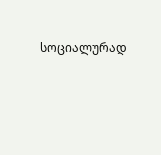სოციალურად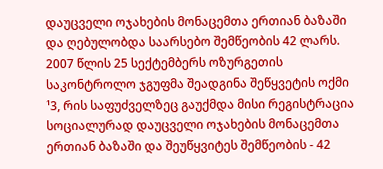დაუცველი ოჯახების მონაცემთა ერთიან ბაზაში და ღებულობდა საარსებო შემწეობის 42 ლარს. 2007 წლის 25 სექტემბერს ოზურგეთის საკონტროლო ჯგუფმა შეადგინა შეწყვეტის ოქმი ¹3, რის საფუძველზეც გაუქმდა მისი რეგისტრაცია სოციალურად დაუცველი ოჯახების მონაცემთა ერთიან ბაზაში და შეუწყვიტეს შემწეობის - 42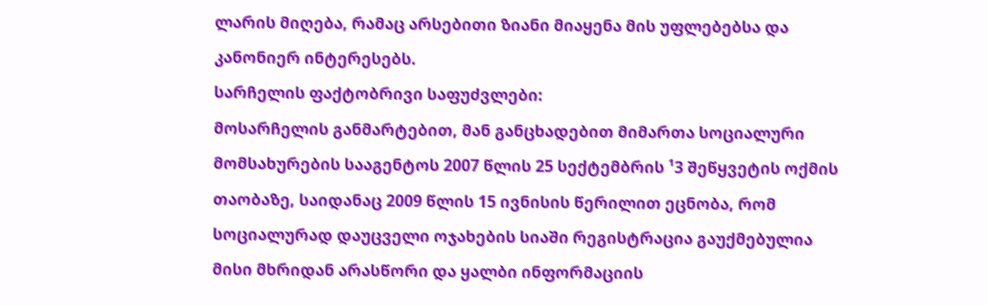ლარის მიღება, რამაც არსებითი ზიანი მიაყენა მის უფლებებსა და კანონიერ ინტერესებს.
სარჩელის ფაქტობრივი საფუძვლები:
მოსარჩელის განმარტებით, მან განცხადებით მიმართა სოციალური მომსახურების სააგენტოს 2007 წლის 25 სექტემბრის ¹3 შეწყვეტის ოქმის თაობაზე, საიდანაც 2009 წლის 15 ივნისის წერილით ეცნობა, რომ სოციალურად დაუცველი ოჯახების სიაში რეგისტრაცია გაუქმებულია მისი მხრიდან არასწორი და ყალბი ინფორმაციის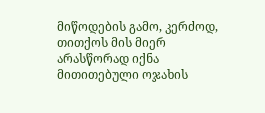მიწოდების გამო, კერძოდ, თითქოს მის მიერ არასწორად იქნა მითითებული ოჯახის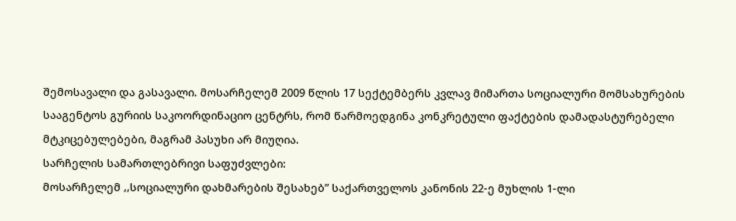შემოსავალი და გასავალი. მოსარჩელემ 2009 წლის 17 სექტემბერს კვლავ მიმართა სოციალური მომსახურების სააგენტოს გურიის საკოორდინაციო ცენტრს, რომ წარმოედგინა კონკრეტული ფაქტების დამადასტურებელი მტკიცებულებები, მაგრამ პასუხი არ მიუღია.
სარჩელის სამართლებრივი საფუძვლები:
მოსარჩელემ ,,სოციალური დახმარების შესახებ” საქართველოს კანონის 22-ე მუხლის 1-ლი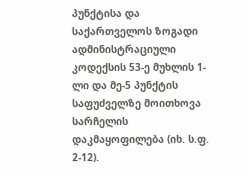პუნქტისა და საქართველოს ზოგადი ადმინისტრაციული კოდექსის 53-ე მუხლის 1-ლი და მე-5 პუნქტის საფუძველზე მოითხოვა სარჩელის დაკმაყოფილება (იხ. ს.ფ. 2-12).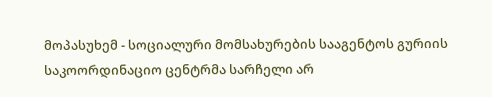მოპასუხემ - სოციალური მომსახურების სააგენტოს გურიის საკოორდინაციო ცენტრმა სარჩელი არ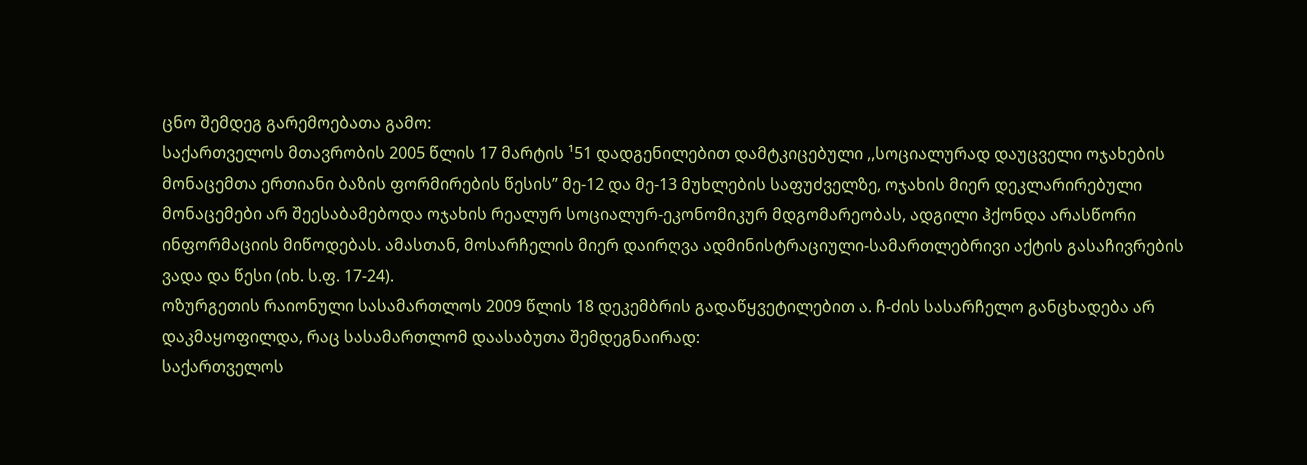ცნო შემდეგ გარემოებათა გამო:
საქართველოს მთავრობის 2005 წლის 17 მარტის ¹51 დადგენილებით დამტკიცებული ,,სოციალურად დაუცველი ოჯახების მონაცემთა ერთიანი ბაზის ფორმირების წესის” მე-12 და მე-13 მუხლების საფუძველზე, ოჯახის მიერ დეკლარირებული მონაცემები არ შეესაბამებოდა ოჯახის რეალურ სოციალურ-ეკონომიკურ მდგომარეობას, ადგილი ჰქონდა არასწორი ინფორმაციის მიწოდებას. ამასთან, მოსარჩელის მიერ დაირღვა ადმინისტრაციული-სამართლებრივი აქტის გასაჩივრების ვადა და წესი (იხ. ს.ფ. 17-24).
ოზურგეთის რაიონული სასამართლოს 2009 წლის 18 დეკემბრის გადაწყვეტილებით ა. ჩ-ძის სასარჩელო განცხადება არ დაკმაყოფილდა, რაც სასამართლომ დაასაბუთა შემდეგნაირად:
საქართველოს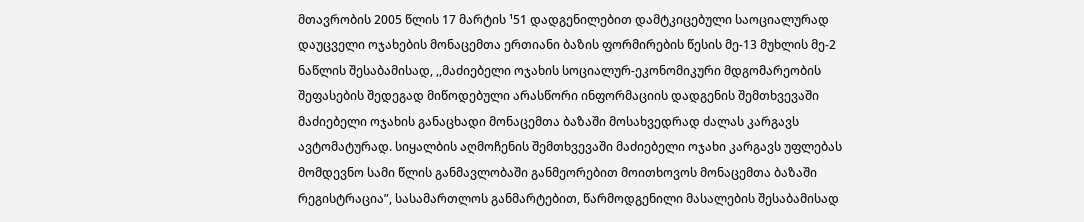მთავრობის 2005 წლის 17 მარტის ¹51 დადგენილებით დამტკიცებული საოციალურად დაუცველი ოჯახების მონაცემთა ერთიანი ბაზის ფორმირების წესის მე-13 მუხლის მე-2 ნაწლის შესაბამისად, ,,მაძიებელი ოჯახის სოციალურ-ეკონომიკური მდგომარეობის შეფასების შედეგად მიწოდებული არასწორი ინფორმაციის დადგენის შემთხვევაში მაძიებელი ოჯახის განაცხადი მონაცემთა ბაზაში მოსახვედრად ძალას კარგავს ავტომატურად. სიყალბის აღმოჩენის შემთხვევაში მაძიებელი ოჯახი კარგავს უფლებას მომდევნო სამი წლის განმავლობაში განმეორებით მოითხოვოს მონაცემთა ბაზაში რეგისტრაცია”, სასამართლოს განმარტებით, წარმოდგენილი მასალების შესაბამისად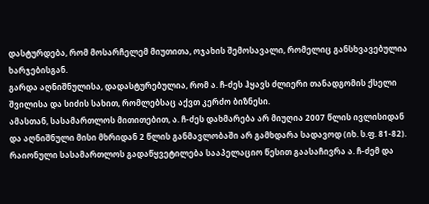დასტურდება, რომ მოსარჩელემ მიუთითა, ოჯახის შემოსავალი, რომელიც განსხვავებულია ხარჯებისგან.
გარდა აღნიშნულისა, დადასტურებულია, რომ ა. ჩ-ძეს ჰყავს ძლიერი თანადგომის ქსელი შვილისა და სიძის სახით, რომლებსაც აქვთ კერძო ბიზნესი.
ამასთან, სასამართლოს მითითებით, ა. ჩ-ძეს დახმარება არ მიუღია 2007 წლის ივლისიდან და აღნიშნული მისი მხრიდან 2 წლის განმავლობაში არ გამხდარა სადავოდ (იხ. ს.ფ. 81-82).
რაიონული სასამართლოს გადაწყვეტილება სააპელაციო წესით გაასაჩივრა ა. ჩ-ძემ და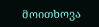მოითხოვა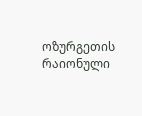ოზურგეთის რაიონული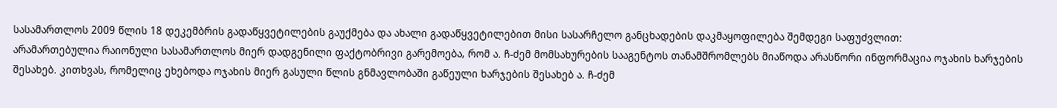სასამართლოს 2009 წლის 18 დეკემბრის გადაწყვეტილების გაუქმება და ახალი გადაწყვეტილებით მისი სასარჩელო განცხადების დაკმაყოფილება შემდეგი საფუძვლით:
არამართებულია რაიონული სასამართლოს მიერ დადგენილი ფაქტობრივი გარემოება, რომ ა. ჩ-ძემ მომსახურების სააგენტოს თანამშრომლებს მიაწოდა არასწორი ინფორმაცია ოჯახის ხარჯების შესახებ. კითხვას, რომელიც ეხებოდა ოჯახის მიერ გასული წლის გნმავლობაში გაწეული ხარჯების შესახებ ა. ჩ-ძემ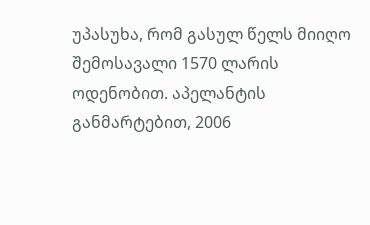უპასუხა, რომ გასულ წელს მიიღო შემოსავალი 1570 ლარის ოდენობით. აპელანტის განმარტებით, 2006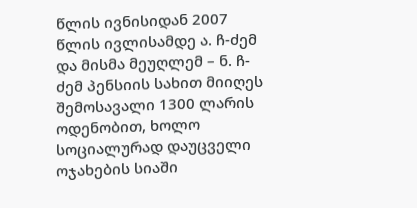წლის ივნისიდან 2007 წლის ივლისამდე ა. ჩ-ძემ და მისმა მეუღლემ – ნ. ჩ-ძემ პენსიის სახით მიიღეს შემოსავალი 1300 ლარის ოდენობით, ხოლო სოციალურად დაუცველი ოჯახების სიაში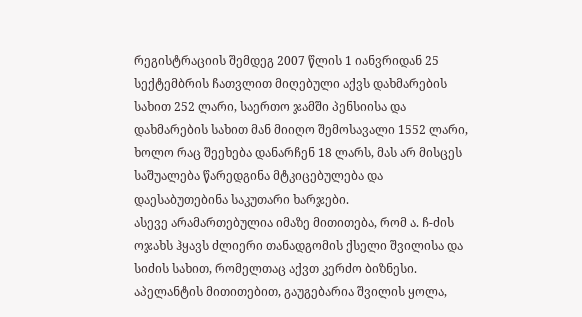რეგისტრაციის შემდეგ 2007 წლის 1 იანვრიდან 25 სექტემბრის ჩათვლით მიღებული აქვს დახმარების სახით 252 ლარი, საერთო ჯამში პენსიისა და დახმარების სახით მან მიიღო შემოსავალი 1552 ლარი, ხოლო რაც შეეხება დანარჩენ 18 ლარს, მას არ მისცეს საშუალება წარედგინა მტკიცებულება და დაესაბუთებინა საკუთარი ხარჯები.
ასევე არამართებულია იმაზე მითითება, რომ ა. ჩ-ძის ოჯახს ჰყავს ძლიერი თანადგომის ქსელი შვილისა და სიძის სახით, რომელთაც აქვთ კერძო ბიზნესი. აპელანტის მითითებით, გაუგებარია შვილის ყოლა,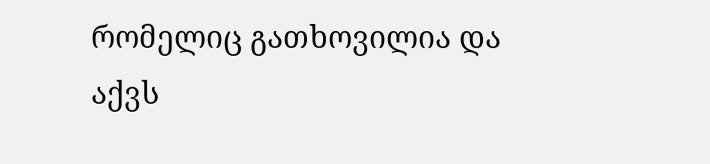რომელიც გათხოვილია და აქვს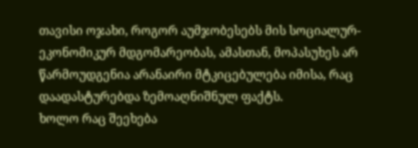თავისი ოჯახი, როგორ აუმჯობესებს მის სოციალურ-ეკონომიკურ მდგომარეობას, ამასთან, მოპასუხეს არ წარმოუდგენია არანაირი მტკიცებულება იმისა, რაც დაადასტურებდა ზემოაღნიშნულ ფაქტს.
ხოლო რაც შეეხება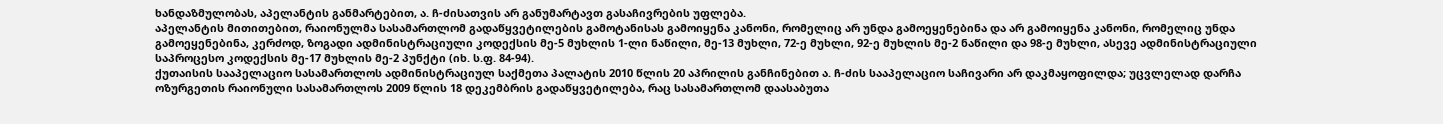ხანდაზმულობას, აპელანტის განმარტებით, ა. ჩ-ძისათვის არ განუმარტავთ გასაჩივრების უფლება.
აპელანტის მითითებით, რაიონულმა სასამართლომ გადაწყვეტილების გამოტანისას გამოიყენა კანონი, რომელიც არ უნდა გამოეყენებინა და არ გამოიყენა კანონი, რომელიც უნდა გამოეყენებინა, კერძოდ, ზოგადი ადმინისტრაციული კოდექსის მე-5 მუხლის 1-ლი ნაწილი, მე-13 მუხლი, 72-ე მუხლი, 92-ე მუხლის მე-2 ნაწილი და 98-ე მუხლი, ასევე ადმინისტრაციული საპროცესო კოდექსის მე-17 მუხლის მე-2 პუნქტი (იხ. ს.ფ. 84-94).
ქუთაისის სააპელაციო სასამართლოს ადმინისტრაციულ საქმეთა პალატის 2010 წლის 20 აპრილის განჩინებით ა. ჩ-ძის სააპელაციო საჩივარი არ დაკმაყოფილდა; უცვლელად დარჩა ოზურგეთის რაიონული სასამართლოს 2009 წლის 18 დეკემბრის გადაწყვეტილება, რაც სასამართლომ დაასაბუთა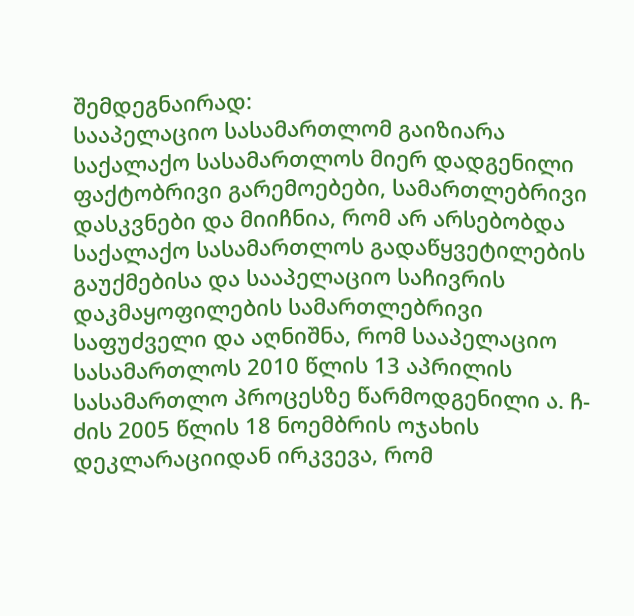შემდეგნაირად:
სააპელაციო სასამართლომ გაიზიარა საქალაქო სასამართლოს მიერ დადგენილი ფაქტობრივი გარემოებები, სამართლებრივი დასკვნები და მიიჩნია, რომ არ არსებობდა საქალაქო სასამართლოს გადაწყვეტილების გაუქმებისა და სააპელაციო საჩივრის დაკმაყოფილების სამართლებრივი საფუძველი და აღნიშნა, რომ სააპელაციო სასამართლოს 2010 წლის 13 აპრილის სასამართლო პროცესზე წარმოდგენილი ა. ჩ-ძის 2005 წლის 18 ნოემბრის ოჯახის დეკლარაციიდან ირკვევა, რომ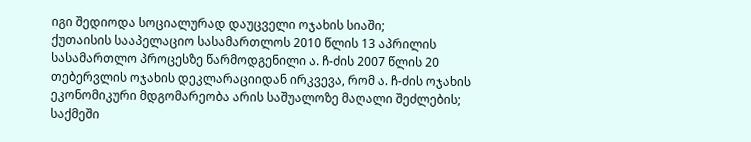იგი შედიოდა სოციალურად დაუცველი ოჯახის სიაში;
ქუთაისის სააპელაციო სასამართლოს 2010 წლის 13 აპრილის სასამართლო პროცესზე წარმოდგენილი ა. ჩ-ძის 2007 წლის 20 თებერვლის ოჯახის დეკლარაციიდან ირკვევა, რომ ა. ჩ-ძის ოჯახის ეკონომიკური მდგომარეობა არის საშუალოზე მაღალი შეძლების; საქმეში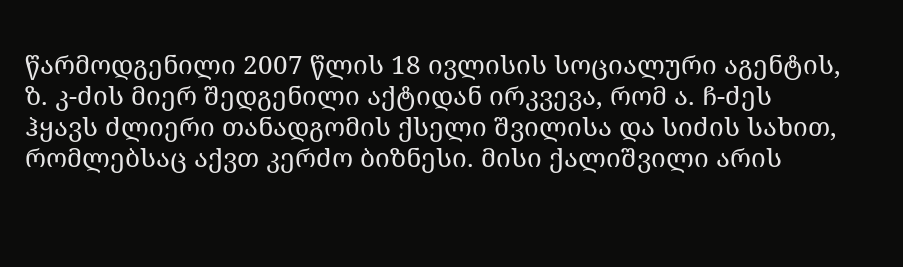წარმოდგენილი 2007 წლის 18 ივლისის სოციალური აგენტის, ზ. კ-ძის მიერ შედგენილი აქტიდან ირკვევა, რომ ა. ჩ-ძეს ჰყავს ძლიერი თანადგომის ქსელი შვილისა და სიძის სახით, რომლებსაც აქვთ კერძო ბიზნესი. მისი ქალიშვილი არის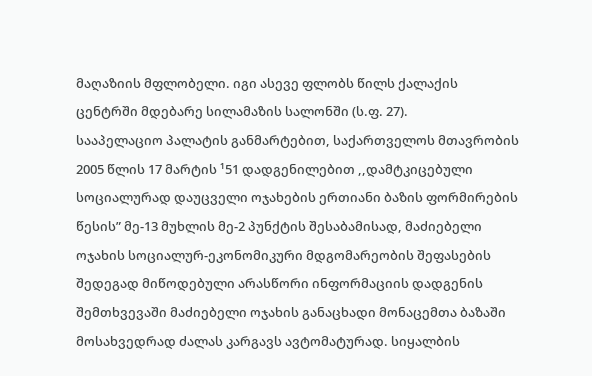მაღაზიის მფლობელი. იგი ასევე ფლობს წილს ქალაქის ცენტრში მდებარე სილამაზის სალონში (ს.ფ. 27).
სააპელაციო პალატის განმარტებით, საქართველოს მთავრობის 2005 წლის 17 მარტის ¹51 დადგენილებით ,,დამტკიცებული სოციალურად დაუცველი ოჯახების ერთიანი ბაზის ფორმირების წესის” მე-13 მუხლის მე-2 პუნქტის შესაბამისად, მაძიებელი ოჯახის სოციალურ-ეკონომიკური მდგომარეობის შეფასების შედეგად მიწოდებული არასწორი ინფორმაციის დადგენის შემთხვევაში მაძიებელი ოჯახის განაცხადი მონაცემთა ბაზაში მოსახვედრად ძალას კარგავს ავტომატურად. სიყალბის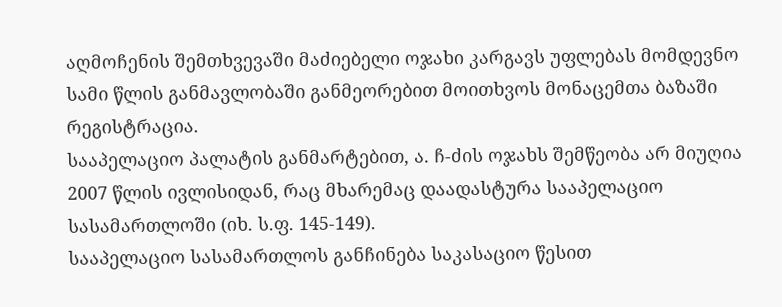აღმოჩენის შემთხვევაში მაძიებელი ოჯახი კარგავს უფლებას მომდევნო სამი წლის განმავლობაში განმეორებით მოითხვოს მონაცემთა ბაზაში რეგისტრაცია.
სააპელაციო პალატის განმარტებით, ა. ჩ-ძის ოჯახს შემწეობა არ მიუღია 2007 წლის ივლისიდან, რაც მხარემაც დაადასტურა სააპელაციო სასამართლოში (იხ. ს.ფ. 145-149).
სააპელაციო სასამართლოს განჩინება საკასაციო წესით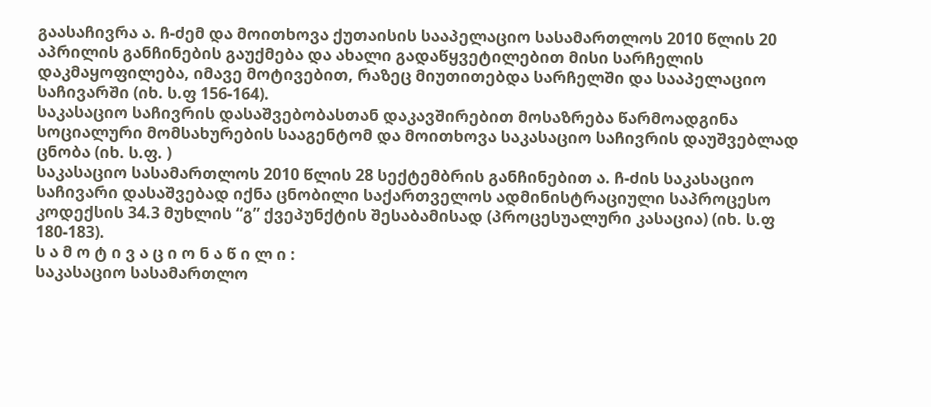გაასაჩივრა ა. ჩ-ძემ და მოითხოვა ქუთაისის სააპელაციო სასამართლოს 2010 წლის 20 აპრილის განჩინების გაუქმება და ახალი გადაწყვეტილებით მისი სარჩელის დაკმაყოფილება, იმავე მოტივებით, რაზეც მიუთითებდა სარჩელში და სააპელაციო საჩივარში (იხ. ს.ფ 156-164).
საკასაციო საჩივრის დასაშვებობასთან დაკავშირებით მოსაზრება წარმოადგინა სოციალური მომსახურების სააგენტომ და მოითხოვა საკასაციო საჩივრის დაუშვებლად ცნობა (იხ. ს.ფ. )
საკასაციო სასამართლოს 2010 წლის 28 სექტემბრის განჩინებით ა. ჩ-ძის საკასაციო საჩივარი დასაშვებად იქნა ცნობილი საქართველოს ადმინისტრაციული საპროცესო კოდექსის 34.3 მუხლის “გ” ქვეპუნქტის შესაბამისად (პროცესუალური კასაცია) (იხ. ს.ფ 180-183).
ს ა მ ო ტ ი ვ ა ც ი ო ნ ა წ ი ლ ი :
საკასაციო სასამართლო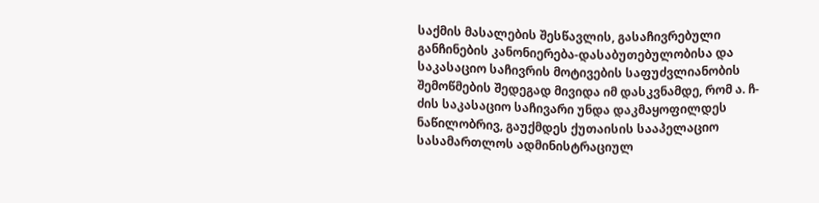საქმის მასალების შესწავლის, გასაჩივრებული განჩინების კანონიერება-დასაბუთებულობისა და საკასაციო საჩივრის მოტივების საფუძვლიანობის შემოწმების შედეგად მივიდა იმ დასკვნამდე, რომ ა. ჩ-ძის საკასაციო საჩივარი უნდა დაკმაყოფილდეს ნაწილობრივ, გაუქმდეს ქუთაისის სააპელაციო სასამართლოს ადმინისტრაციულ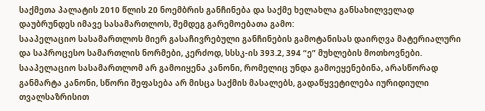საქმეთა პალატის 2010 წლის 20 ნოემბრის განჩინება და საქმე ხელახლა განსახილველად დაუბრუნდეს იმავე სასამართლოს, შემდეგ გარემოებათა გამო:
სააპელაციო სასამართლოს მიერ გასაჩივრებული განჩინების გამოტანისას დაირღვა მატერიალური და საპროცესო სამართლის ნორმები, კერძოდ, სსსკ-ის 393.2, 394 “ე” მუხლების მოთხოვნები. სააპელაციო სასამართლომ არ გამოიყენა კანონი, რომელიც უნდა გამოეყენებინა, არასწორად განმარტა კანონი, სწორი შეფასება არ მისცა საქმის მასალებს, გადაწყვეტილება იურიდიული თვალსაზრისით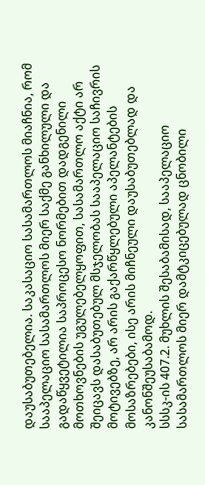დაუსაბუთებელია. საკასაციო სასამართლოს მიაჩნია, რომ სააპელაციო სასამართლოს მიერ საქმე განხილული და გადაწყვეტილია საპროცესო ნორმებით დადგენილი მოთხოვნების უგულებელყოფით, სასამართლო აქტი არ შეიცავს დასაბუთებულ მსჯელობას სააპელაციო საჩივრის მოტივებზე, არ არის გაქარწყლებული აპელანტების მოსაზრებები, ისე არის მიჩნეული დაუსაბუთებლად და კანონშეუსაბამოდ.
სსსკ-ის 407.2. მუხლის შესაბამისად, სააპელაციო სასამართლოს მიერ დამტკიცებულად ცნობილი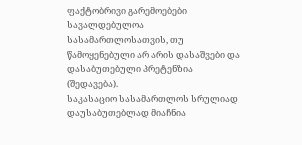ფაქტობრივი გარემოებები სავალდებულოა სასამართლოსათვის, თუ წამოყენებული არ არის დასაშვები და დასაბუთებული პრეტენზია (შედავება).
საკასაციო სასამართლოს სრულიად დაუსაბუთებლად მიაჩნია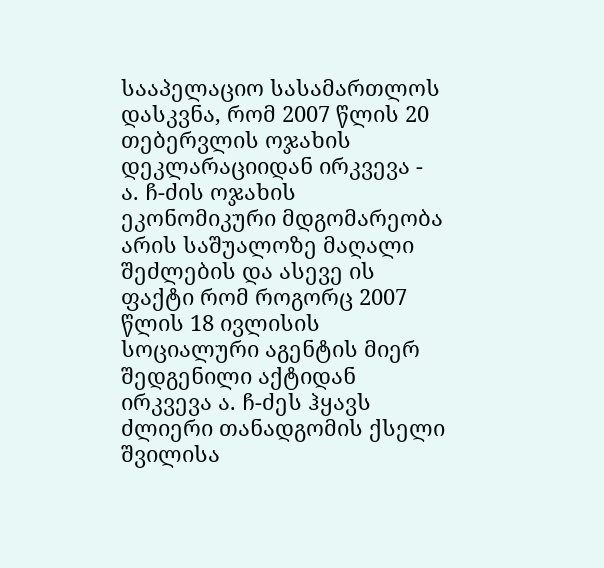სააპელაციო სასამართლოს დასკვნა, რომ 2007 წლის 20 თებერვლის ოჯახის დეკლარაციიდან ირკვევა - ა. ჩ-ძის ოჯახის ეკონომიკური მდგომარეობა არის საშუალოზე მაღალი შეძლების და ასევე ის ფაქტი რომ როგორც 2007 წლის 18 ივლისის სოციალური აგენტის მიერ შედგენილი აქტიდან ირკვევა ა. ჩ-ძეს ჰყავს ძლიერი თანადგომის ქსელი შვილისა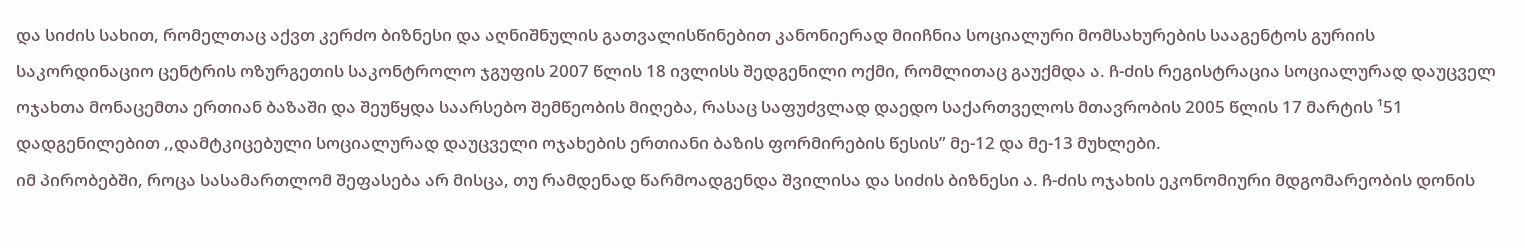და სიძის სახით, რომელთაც აქვთ კერძო ბიზნესი და აღნიშნულის გათვალისწინებით კანონიერად მიიჩნია სოციალური მომსახურების სააგენტოს გურიის საკორდინაციო ცენტრის ოზურგეთის საკონტროლო ჯგუფის 2007 წლის 18 ივლისს შედგენილი ოქმი, რომლითაც გაუქმდა ა. ჩ-ძის რეგისტრაცია სოციალურად დაუცველ ოჯახთა მონაცემთა ერთიან ბაზაში და შეუწყდა საარსებო შემწეობის მიღება, რასაც საფუძვლად დაედო საქართველოს მთავრობის 2005 წლის 17 მარტის ¹51 დადგენილებით ,,დამტკიცებული სოციალურად დაუცველი ოჯახების ერთიანი ბაზის ფორმირების წესის” მე-12 და მე-13 მუხლები.
იმ პირობებში, როცა სასამართლომ შეფასება არ მისცა, თუ რამდენად წარმოადგენდა შვილისა და სიძის ბიზნესი ა. ჩ-ძის ოჯახის ეკონომიური მდგომარეობის დონის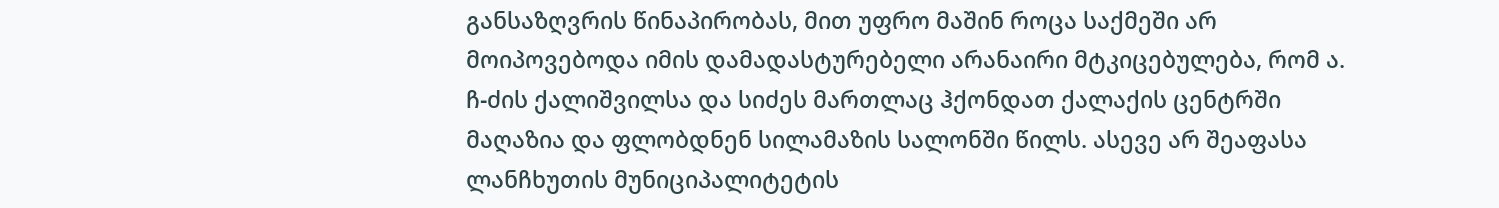განსაზღვრის წინაპირობას, მით უფრო მაშინ როცა საქმეში არ მოიპოვებოდა იმის დამადასტურებელი არანაირი მტკიცებულება, რომ ა. ჩ-ძის ქალიშვილსა და სიძეს მართლაც ჰქონდათ ქალაქის ცენტრში მაღაზია და ფლობდნენ სილამაზის სალონში წილს. ასევე არ შეაფასა ლანჩხუთის მუნიციპალიტეტის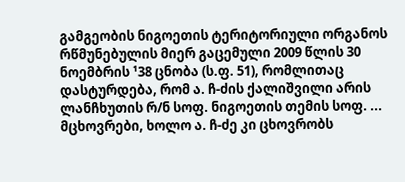გამგეობის ნიგოეთის ტერიტორიული ორგანოს რწმუნებულის მიერ გაცემული 2009 წლის 30 ნოემბრის ¹38 ცნობა (ს.ფ. 51), რომლითაც დასტურდება, რომ ა. ჩ-ძის ქალიშვილი არის ლანჩხუთის რ/ნ სოფ. ნიგოეთის თემის სოფ. ... მცხოვრები, ხოლო ა. ჩ-ძე კი ცხოვრობს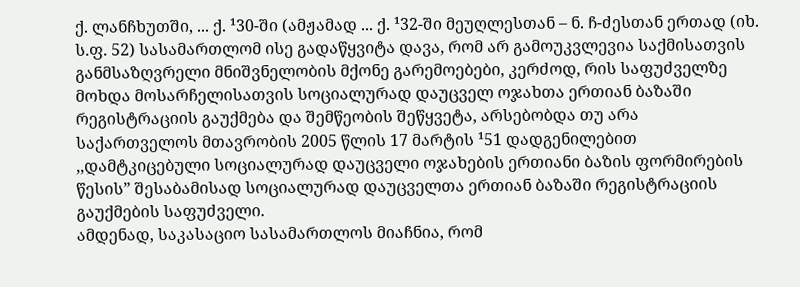ქ. ლანჩხუთში, ... ქ. ¹30-ში (ამჟამად ... ქ. ¹32-ში მეუღლესთან – ნ. ჩ-ძესთან ერთად (იხ. ს.ფ. 52) სასამართლომ ისე გადაწყვიტა დავა, რომ არ გამოუკვლევია საქმისათვის განმსაზღვრელი მნიშვნელობის მქონე გარემოებები, კერძოდ, რის საფუძველზე მოხდა მოსარჩელისათვის სოციალურად დაუცველ ოჯახთა ერთიან ბაზაში რეგისტრაციის გაუქმება და შემწეობის შეწყვეტა, არსებობდა თუ არა საქართველოს მთავრობის 2005 წლის 17 მარტის ¹51 დადგენილებით ,,დამტკიცებული სოციალურად დაუცველი ოჯახების ერთიანი ბაზის ფორმირების წესის” შესაბამისად სოციალურად დაუცველთა ერთიან ბაზაში რეგისტრაციის გაუქმების საფუძველი.
ამდენად, საკასაციო სასამართლოს მიაჩნია, რომ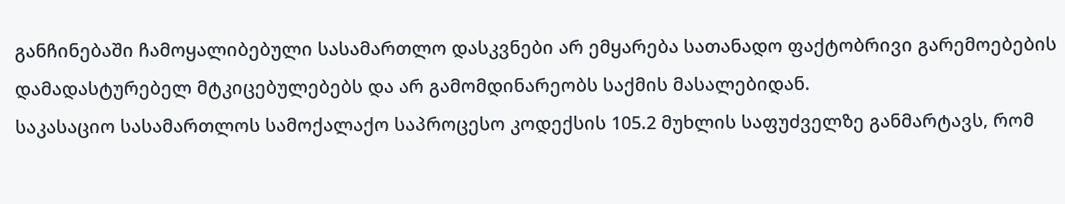განჩინებაში ჩამოყალიბებული სასამართლო დასკვნები არ ემყარება სათანადო ფაქტობრივი გარემოებების დამადასტურებელ მტკიცებულებებს და არ გამომდინარეობს საქმის მასალებიდან.
საკასაციო სასამართლოს სამოქალაქო საპროცესო კოდექსის 105.2 მუხლის საფუძველზე განმარტავს, რომ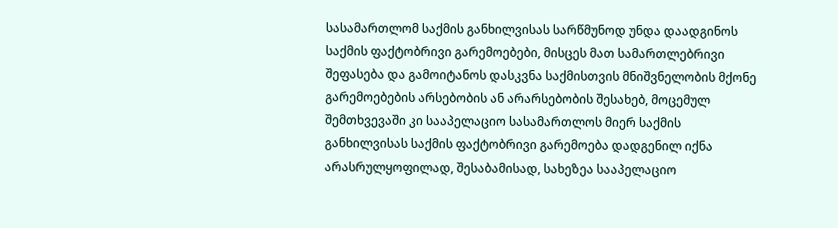სასამართლომ საქმის განხილვისას სარწმუნოდ უნდა დაადგინოს საქმის ფაქტობრივი გარემოებები, მისცეს მათ სამართლებრივი შეფასება და გამოიტანოს დასკვნა საქმისთვის მნიშვნელობის მქონე გარემოებების არსებობის ან არარსებობის შესახებ, მოცემულ შემთხვევაში კი სააპელაციო სასამართლოს მიერ საქმის განხილვისას საქმის ფაქტობრივი გარემოება დადგენილ იქნა არასრულყოფილად, შესაბამისად, სახეზეა სააპელაციო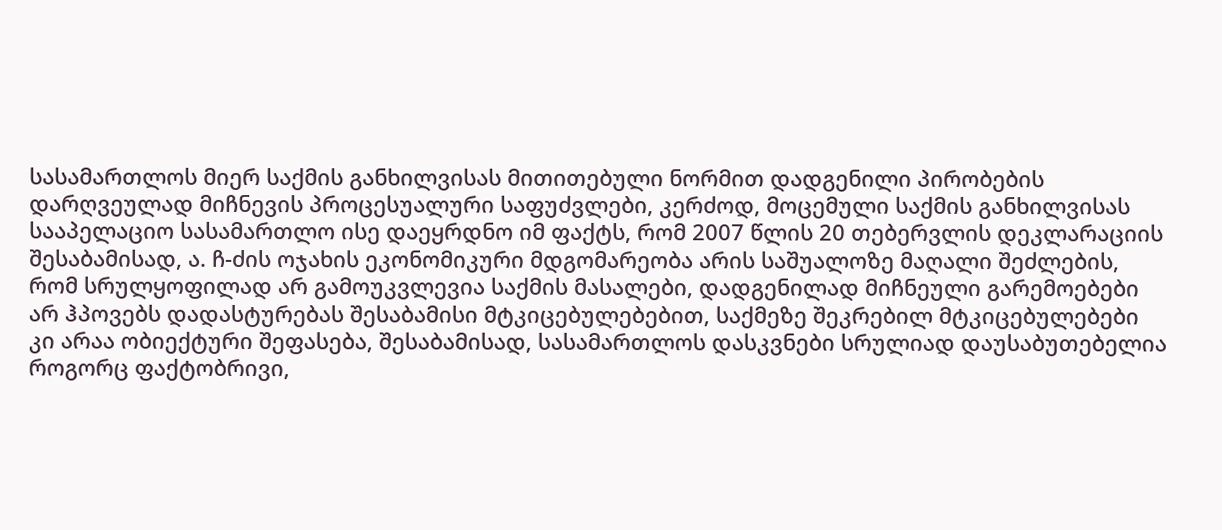სასამართლოს მიერ საქმის განხილვისას მითითებული ნორმით დადგენილი პირობების დარღვეულად მიჩნევის პროცესუალური საფუძვლები, კერძოდ, მოცემული საქმის განხილვისას სააპელაციო სასამართლო ისე დაეყრდნო იმ ფაქტს, რომ 2007 წლის 20 თებერვლის დეკლარაციის შესაბამისად, ა. ჩ-ძის ოჯახის ეკონომიკური მდგომარეობა არის საშუალოზე მაღალი შეძლების, რომ სრულყოფილად არ გამოუკვლევია საქმის მასალები, დადგენილად მიჩნეული გარემოებები არ ჰპოვებს დადასტურებას შესაბამისი მტკიცებულებებით, საქმეზე შეკრებილ მტკიცებულებები კი არაა ობიექტური შეფასება, შესაბამისად, სასამართლოს დასკვნები სრულიად დაუსაბუთებელია როგორც ფაქტობრივი,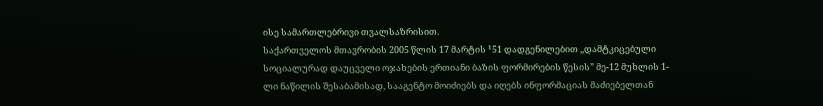ისე სამართლებრივი თვალსაზრისით.
საქართველოს მთავრობის 2005 წლის 17 მარტის ¹51 დადგენილებით ,,დამტკიცებული სოციალურად დაუცველი ოჯახების ერთიანი ბაზის ფორმირების წესის” მე-12 მუხლის 1-ლი ნაწილის შესაბამისად, სააგენტო მოიძიებს და იღებს ინფორმაციას მაძიებელთან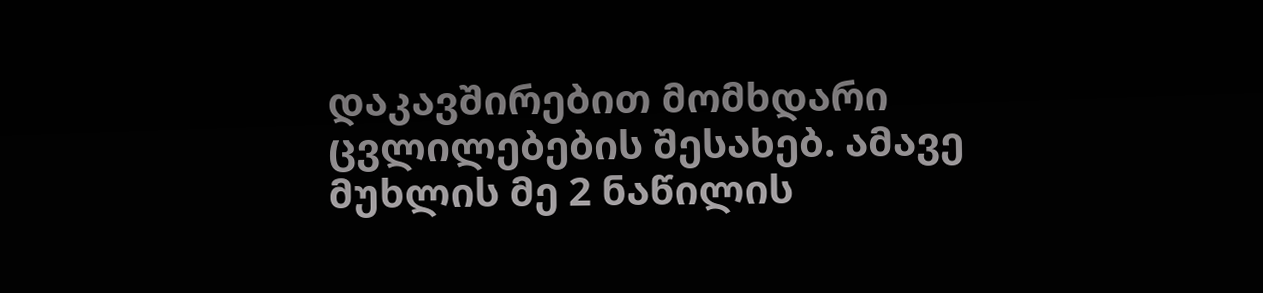დაკავშირებით მომხდარი ცვლილებების შესახებ. ამავე მუხლის მე 2 ნაწილის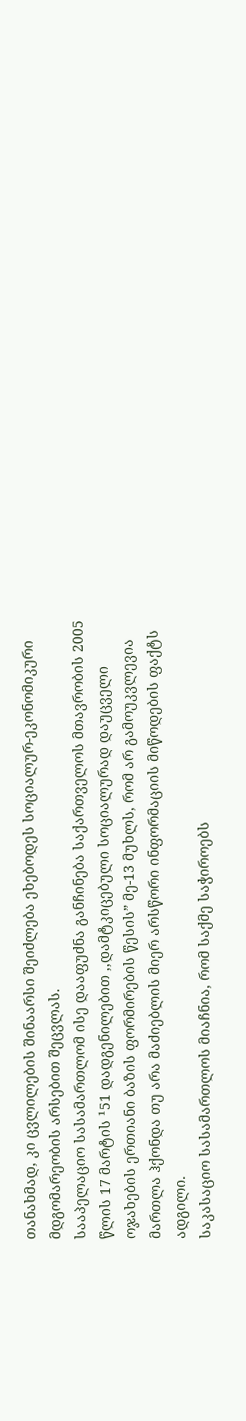თანახმად, კი ცვლილების შინაარსი შეიძლება ეხებოდეს სოციალურ-ეკონომიკური მდგომარეობის არსებით შეცვლას.
სააპელაციო სასამართლომ ისე დააფუძნა განჩინება საქართველოს მთავრობის 2005 წლის 17 მარტის ¹51 დადგენილებით ,,დამტკიცებული სოციალურად დაუცველი ოჯახების ერთიანი ბაზის ფორმირების წესის” მე-13 მუხლს, რომ არ გამოუკვლევია მართლა ჰქონდა თუ არა მაძიებლის მიერ არსწორი ინფორმაციის მიწოდების ფაქტს ადგილი.
საკასაციო სასამართლოს მიაჩნია, რომ საქმე საჭიროებს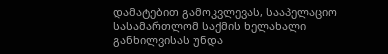დამატებით გამოკვლევას, სააპელაციო სასამართლომ საქმის ხელახალი განხილვისას უნდა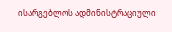ისარგებლოს ადმინისტრაციული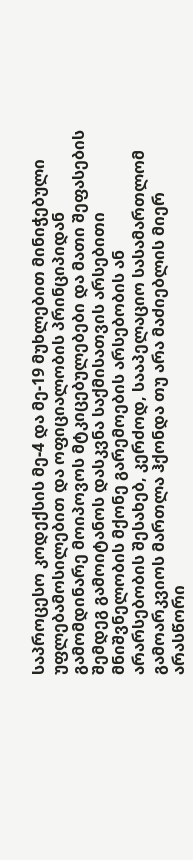საპროცესო კოდექსის მე-4 და მე-19 მუხლებით მინიჭებული უფლებამოსილებით და ოფიციალობის პრინციპიდან გამომდინარე მოიპოვოს მტკიცებულებები და მათი შეფასების შემდეგ გამოიტანოს დასკვნა საქმისათვის არსებითი მნიშვნელობის მქონე გარემოების არსებობის ან არარსებობის შესახებ, კერძოდ, სააპელაციო სასამართლომ გამოარკვიოს მართლა ჰქონდა თუ არა მაძიებლის მიერ არასწორი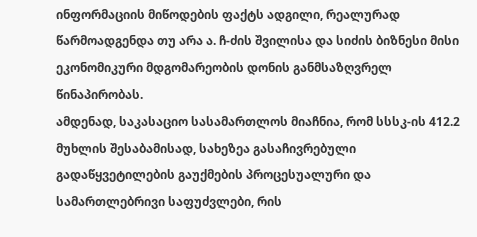ინფორმაციის მიწოდების ფაქტს ადგილი, რეალურად წარმოადგენდა თუ არა ა. ჩ-ძის შვილისა და სიძის ბიზნესი მისი ეკონომიკური მდგომარეობის დონის განმსაზღვრელ წინაპირობას.
ამდენად, საკასაციო სასამართლოს მიაჩნია, რომ სსსკ-ის 412.2 მუხლის შესაბამისად, სახეზეა გასაჩივრებული გადაწყვეტილების გაუქმების პროცესუალური და სამართლებრივი საფუძვლები, რის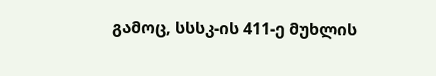გამოც, სსსკ-ის 411-ე მუხლის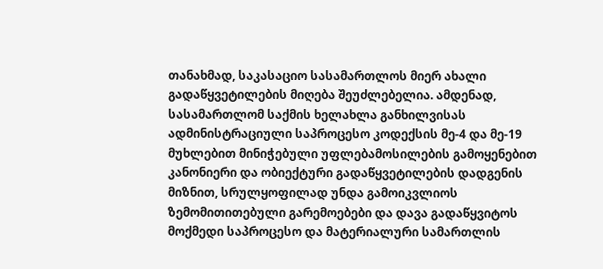თანახმად, საკასაციო სასამართლოს მიერ ახალი გადაწყვეტილების მიღება შეუძლებელია. ამდენად, სასამართლომ საქმის ხელახლა განხილვისას ადმინისტრაციული საპროცესო კოდექსის მე-4 და მე-19 მუხლებით მინიჭებული უფლებამოსილების გამოყენებით კანონიერი და ობიექტური გადაწყვეტილების დადგენის მიზნით, სრულყოფილად უნდა გამოიკვლიოს ზემომითითებული გარემოებები და დავა გადაწყვიტოს მოქმედი საპროცესო და მატერიალური სამართლის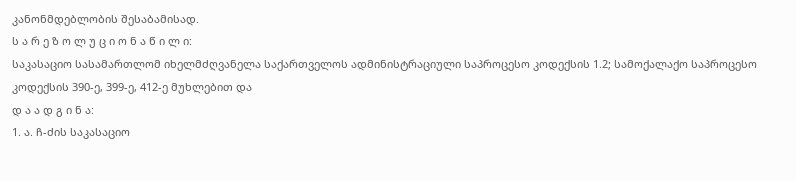კანონმდებლობის შესაბამისად.
ს ა რ ე ზ ო ლ უ ც ი ო ნ ა წ ი ლ ი:
საკასაციო სასამართლომ იხელმძღვანელა საქართველოს ადმინისტრაციული საპროცესო კოდექსის 1.2; სამოქალაქო საპროცესო კოდექსის 390-ე, 399-ე, 412-ე მუხლებით და
დ ა ა დ გ ი ნ ა:
1. ა. ჩ-ძის საკასაციო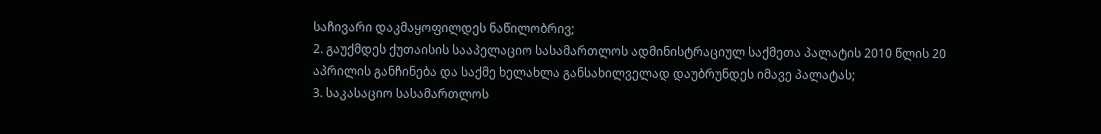საჩივარი დაკმაყოფილდეს ნაწილობრივ;
2. გაუქმდეს ქუთაისის სააპელაციო სასამართლოს ადმინისტრაციულ საქმეთა პალატის 2010 წლის 20 აპრილის განჩინება და საქმე ხელახლა განსახილველად დაუბრუნდეს იმავე პალატას;
3. საკასაციო სასამართლოს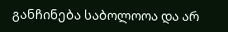განჩინება საბოლოოა და არ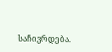საჩივრდება.